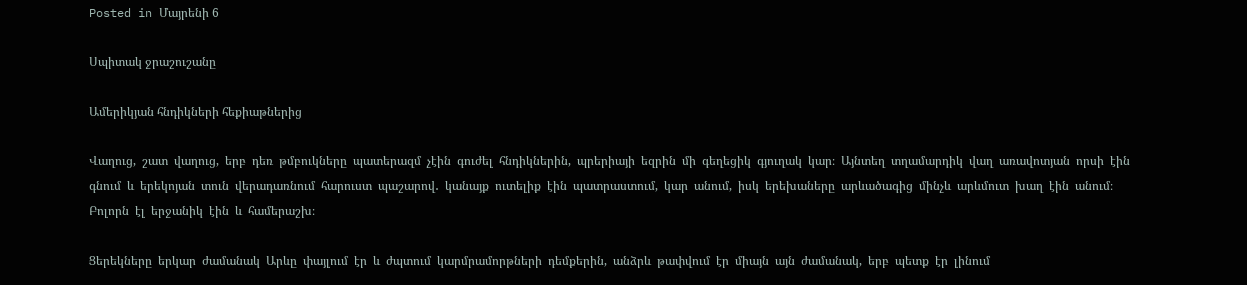Posted in Մայրենի 6

Սպիտակ ջրաշուշանը

Ամերիկյան հնդիկների հեքիաթներից

Վաղուց,  շատ  վաղուց,  երբ  դեռ  թմբուկները  պատերազմ  չէին  գուժել  հնդիկներին,  պրերիայի  եզրին  մի  գեղեցիկ  գյուղակ  կար։  Այնտեղ  տղամարդիկ  վաղ  առավոտյան  որսի  էին  գնում  և  երեկոյան  տուն  վերադառնում  հարուստ  պաշարով․  կանայք  ուտելիք  էին  պատրաստում,  կար  անում,  իսկ  երեխաները  արևածագից  մինչև  արևմուտ  խաղ  էին  անում։  Բոլորն  էլ  երջանիկ  էին  և  համերաշխ։

Ցերեկները  երկար  ժամանակ  Արևը  փայլում  էր  և  ժպտում  կարմրամորթների  դեմքերին,  անձրև  թափվում  էր  միայն  այն  ժամանակ,  երբ  պետք  էր  լինում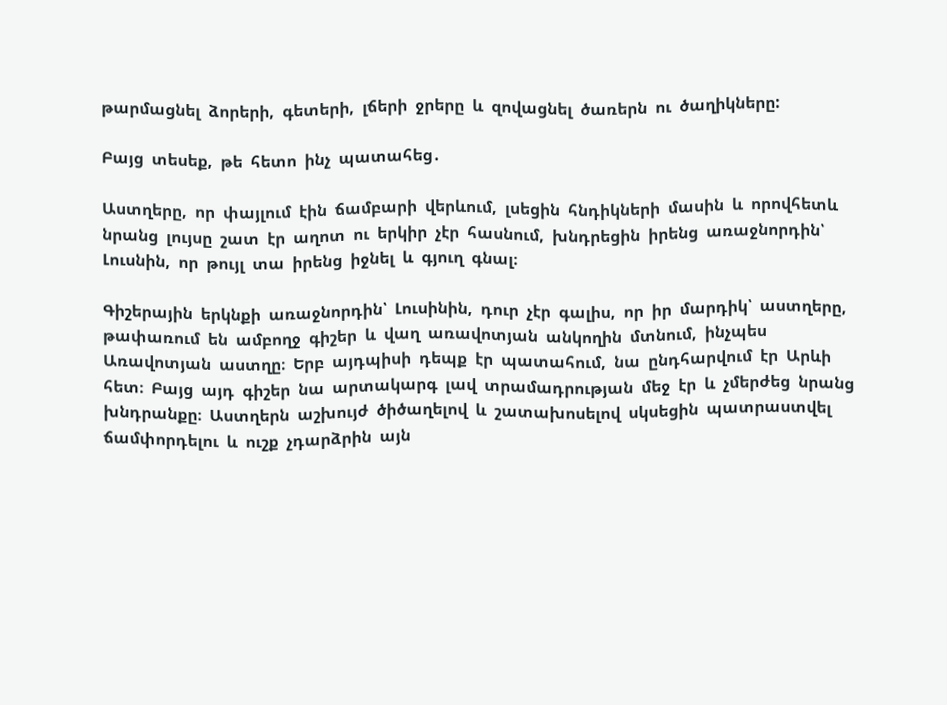թարմացնել  ձորերի,  գետերի,  լճերի  ջրերը  և  զովացնել  ծառերն  ու  ծաղիկները:

Բայց  տեսեք,  թե  հետո  ինչ  պատահեց․

Աստղերը,  որ  փայլում  էին  ճամբարի  վերևում,  լսեցին  հնդիկների  մասին  և  որովհետև  նրանց  լույսը  շատ  էր  աղոտ  ու  երկիր  չէր  հասնում,  խնդրեցին  իրենց  առաջնորդին՝  Լուսնին,  որ  թույլ  տա  իրենց  իջնել  և  գյուղ  գնալ։

Գիշերային  երկնքի  առաջնորդին՝  Լուսինին,  դուր  չէր  գալիս,  որ  իր  մարդիկ՝  աստղերը,  թափառում  են  ամբողջ  գիշեր  և  վաղ  առավոտյան  անկողին  մտնում,  ինչպես  Առավոտյան  աստղը։  Երբ  այդպիսի  դեպք  էր  պատահում,  նա  ընդհարվում  էր  Արևի  հետ։  Բայց  այդ  գիշեր  նա  արտակարգ  լավ  տրամադրության  մեջ  էր  և  չմերժեց  նրանց  խնդրանքը։  Աստղերն  աշխույժ  ծիծաղելով  և  շատախոսելով  սկսեցին  պատրաստվել  ճամփորդելու  և  ուշք  չդարձրին  այն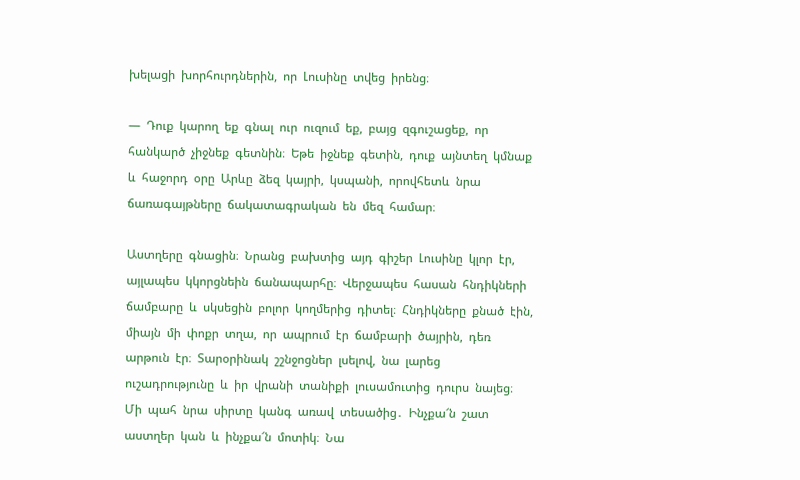խելացի  խորհուրդներին,  որ  Լուսինը  տվեց  իրենց։

―  Դուք  կարող  եք  գնալ  ուր  ուզում  եք,  բայց  զգուշացեք,  որ  հանկարծ  չիջնեք  գետնին։  Եթե  իջնեք  գետին,  դուք  այնտեղ  կմնաք  և  հաջորդ  օրը  Արևը  ձեզ  կայրի,  կսպանի,  որովհետև  նրա  ճառագայթները  ճակատագրական  են  մեզ  համար։

Աստղերը  գնացին։  Նրանց  բախտից  այդ  գիշեր  Լուսինը  կլոր  էր,  այլապես  կկորցնեին  ճանապարհը։  Վերջապես  հասան  հնդիկների  ճամբարը  և  սկսեցին  բոլոր  կողմերից  դիտել։  Հնդիկները  քնած  էին,  միայն  մի  փոքր  տղա,  որ  ապրում  էր  ճամբարի  ծայրին,  դեռ  արթուն  էր։  Տարօրինակ  շշնջոցներ  լսելով,  նա  լարեց  ուշադրությունը  և  իր  վրանի  տանիքի  լուսամուտից  դուրս  նայեց։  Մի  պահ  նրա  սիրտը  կանգ  առավ  տեսածից․  Ինչքա՜ն  շատ  աստղեր  կան  և  ինչքա՜ն  մոտիկ։  Նա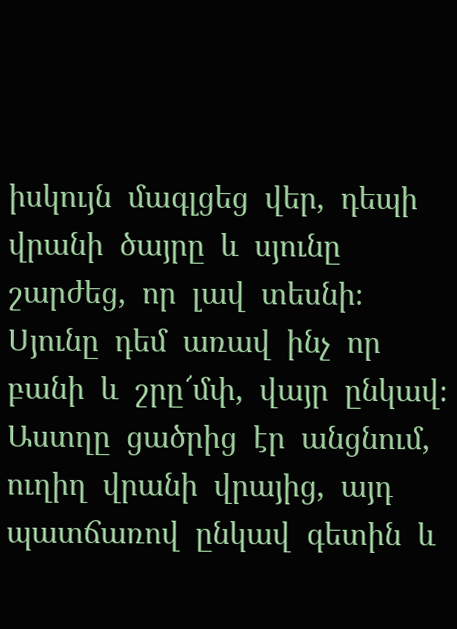իսկույն  մագլցեց  վեր,  դեպի  վրանի  ծայրը  և  սյունը  շարժեց,  որ  լավ  տեսնի։  Սյունը  դեմ  առավ  ինչ  որ  բանի  և  շրը՜մփ,  վայր  ընկավ։  Աստղը  ցածրից  էր  անցնում,  ուղիղ  վրանի  վրայից,  այդ  պատճառով  ընկավ  գետին  և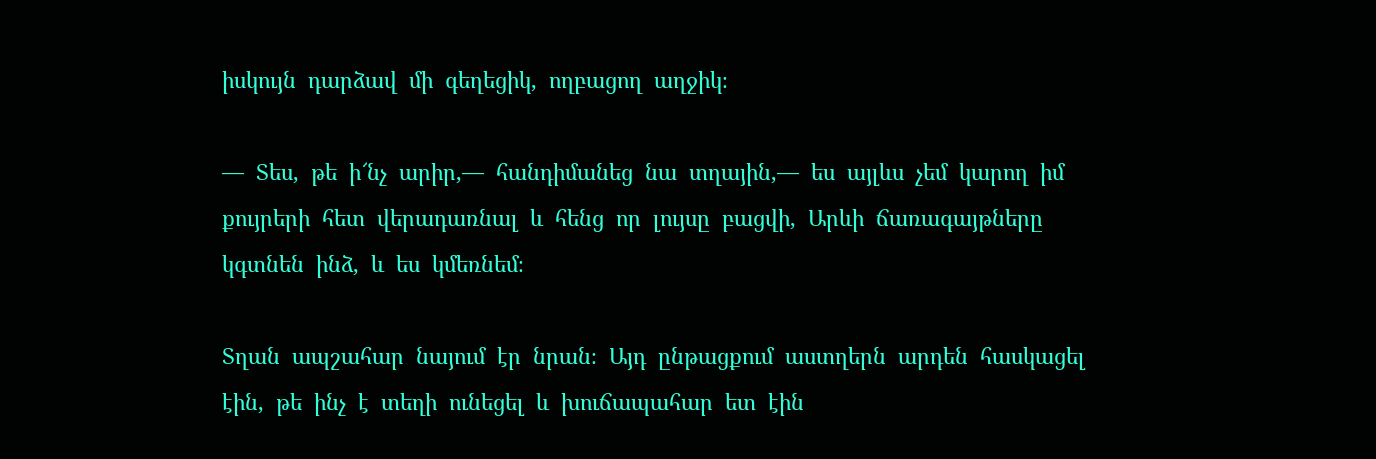իսկույն  դարձավ  մի  գեղեցիկ,  ողբացող  աղջիկ։

―  Տես,  թե  ի՜նչ  արիր,―  հանդիմանեց  նա  տղային,―  ես  այլևս  չեմ  կարող  իմ  քույրերի  հետ  վերադառնալ  և  հենց  որ  լույսը  բացվի,  Արևի  ճառագայթները  կգտնեն  ինձ,  և  ես  կմեռնեմ։

Տղան  ապշահար  նայում  էր  նրան։  Այդ  ընթացքում  աստղերն  արդեն  հասկացել  էին,  թե  ինչ  է  տեղի  ունեցել  և  խուճապահար  ետ  էին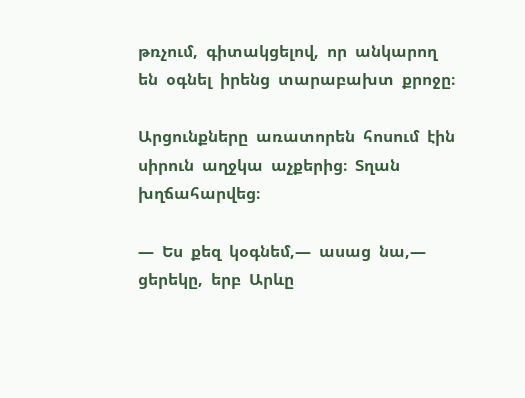թռչում,  գիտակցելով,  որ  անկարող  են  օգնել  իրենց  տարաբախտ  քրոջը։

Արցունքները  առատորեն  հոսում  էին  սիրուն  աղջկա  աչքերից։  Տղան  խղճահարվեց։

―  Ես  քեզ  կօգնեմ,―  ասաց  նա,―  ցերեկը,  երբ  Արևը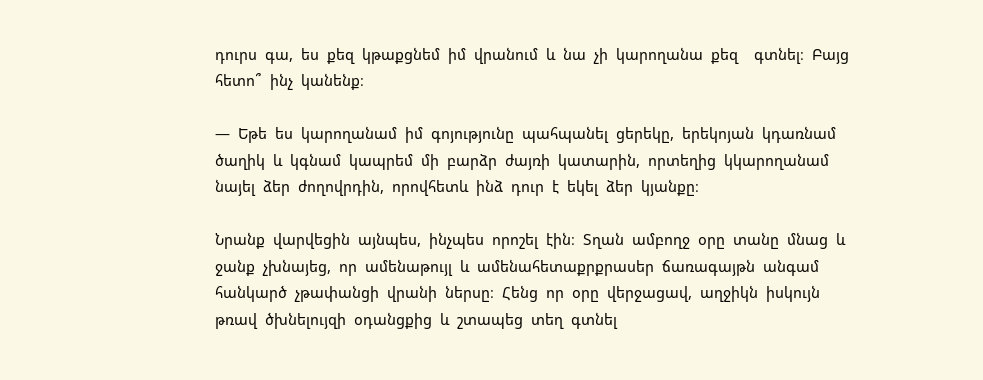դուրս  գա,  ես  քեզ  կթաքցնեմ  իմ  վրանում  և  նա  չի  կարողանա  քեզ    գտնել։  Բայց  հետո՞  ինչ  կանենք։

―  Եթե  ես  կարողանամ  իմ  գոյությունը  պահպանել  ցերեկը,  երեկոյան  կդառնամ  ծաղիկ  և  կգնամ  կապրեմ  մի  բարձր  ժայռի  կատարին,  որտեղից  կկարողանամ  նայել  ձեր  ժողովրդին,  որովհետև  ինձ  դուր  է  եկել  ձեր  կյանքը։

Նրանք  վարվեցին  այնպես,  ինչպես  որոշել  էին։  Տղան  ամբողջ  օրը  տանը  մնաց  և  ջանք  չխնայեց,  որ  ամենաթույլ  և  ամենահետաքրքրասեր  ճառագայթն  անգամ  հանկարծ  չթափանցի  վրանի  ներսը։  Հենց  որ  օրը  վերջացավ,  աղջիկն  իսկույն  թռավ  ծխնելույզի  օդանցքից  և  շտապեց  տեղ  գտնել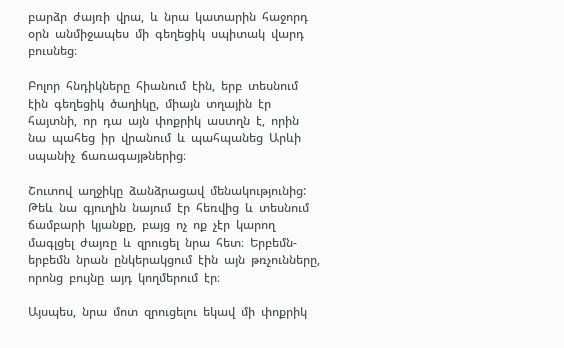բարձր  ժայռի  վրա,  և  նրա  կատարին  հաջորդ  օրն  անմիջապես  մի  գեղեցիկ  սպիտակ  վարդ  բուսնեց։

Բոլոր  հնդիկները  հիանում  էին,  երբ  տեսնում  էին  գեղեցիկ  ծաղիկը,  միայն  տղային  էր  հայտնի,  որ  դա  այն  փոքրիկ  աստղն  է,  որին  նա  պահեց  իր  վրանում  և  պահպանեց  Արևի  սպանիչ  ճառագայթներից։

Շուտով  աղջիկը  ձանձրացավ  մենակությունից:  Թեև  նա  գյուղին  նայում  էր  հեռվից  և  տեսնում  ճամբարի  կյանքը,  բայց  ոչ  ոք  չէր  կարող  մագլցել  ժայռը  և  զրուցել  նրա  հետ։  Երբեմն-երբեմն  նրան  ընկերակցում  էին  այն  թռչունները,  որոնց  բույնը  այդ  կողմերում  էր։

Այսպես,  նրա  մոտ  զրուցելու  եկավ  մի  փոքրիկ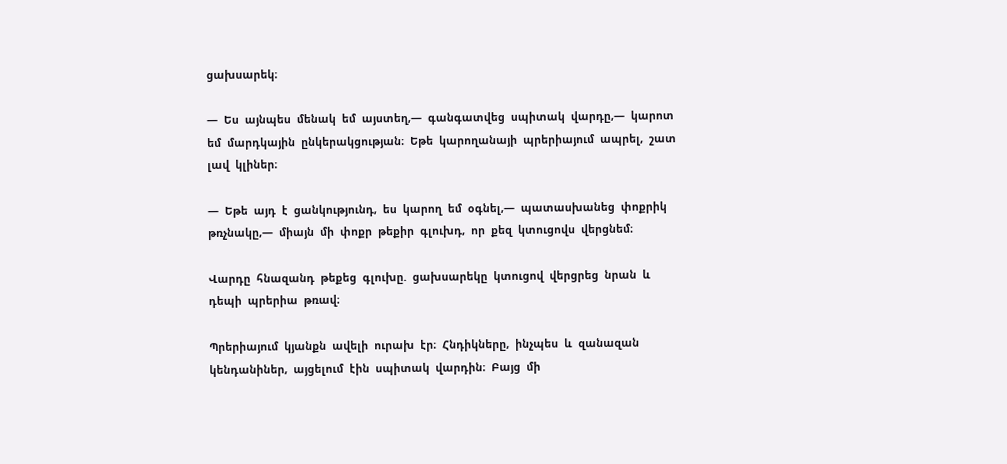ցախսարեկ։

―  Ես  այնպես  մենակ  եմ  այստեղ,―  գանգատվեց  սպիտակ  վարդը,―  կարոտ  եմ  մարդկային  ընկերակցության։  Եթե  կարողանայի  պրերիայում  ապրել,  շատ  լավ  կլիներ։

―  Եթե  այդ  է  ցանկությունդ,  ես  կարող  եմ  օգնել,―  պատասխանեց  փոքրիկ  թռչնակը,―  միայն  մի  փոքր  թեքիր  գլուխդ,  որ  քեզ  կտուցովս  վերցնեմ։

Վարդը  հնազանդ  թեքեց  գլուխը.  ցախսարեկը  կտուցով  վերցրեց  նրան  և  դեպի  պրերիա  թռավ։

Պրերիայում  կյանքն  ավելի  ուրախ  էր։  Հնդիկները,  ինչպես  և  զանազան  կենդանիներ,  այցելում  էին  սպիտակ  վարդին։  Բայց  մի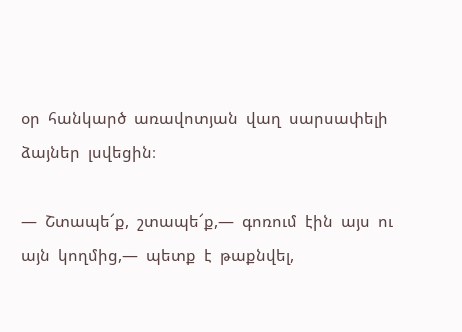օր  հանկարծ  առավոտյան  վաղ  սարսափելի  ձայներ  լսվեցին։

―  Շտապե՜ք,  շտապե՜ք,―  գոռում  էին  այս  ու  այն  կողմից,―  պետք  է  թաքնվել,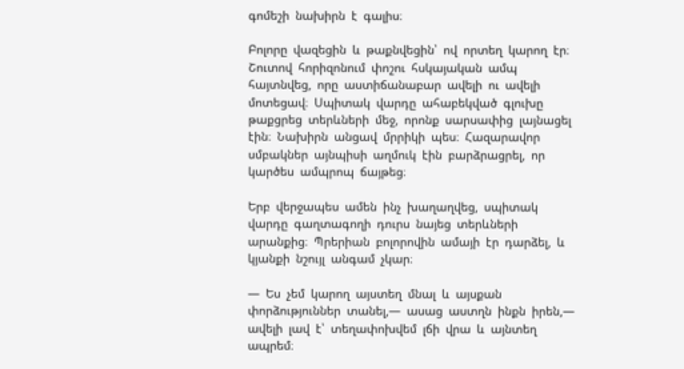գոմեշի  նախիրն  է  գալիս։

Բոլորը  վազեցին  և  թաքնվեցին՝  ով  որտեղ  կարող  էր։  Շուտով  հորիզոնում  փոշու  հսկայական  ամպ  հայտնվեց,  որը  աստիճանաբար  ավելի  ու  ավելի  մոտեցավ։  Սպիտակ  վարդը  ահաբեկված  գլուխը  թաքցրեց  տերևների  մեջ,  որոնք  սարսափից  լայնացել  էին։  Նախիրն  անցավ  մրրիկի  պես։  Հազարավոր  սմբակներ  այնպիսի  աղմուկ  էին  բարձրացրել,  որ  կարծես  ամպրոպ  ճայթեց։

Երբ  վերջապես  ամեն  ինչ  խաղաղվեց,  սպիտակ  վարդը  գաղտագողի  դուրս  նայեց  տերևների  արանքից։  Պրերիան  բոլորովին  ամայի  էր  դարձել,  և  կյանքի  նշույլ  անգամ  չկար։

―  Ես  չեմ  կարող  այստեղ  մնալ  և  այսքան  փորձություններ  տանել,―  ասաց  աստղն  ինքն  իրեն,―  ավելի  լավ  է՝  տեղափոխվեմ  լճի  վրա  և  այնտեղ  ապրեմ։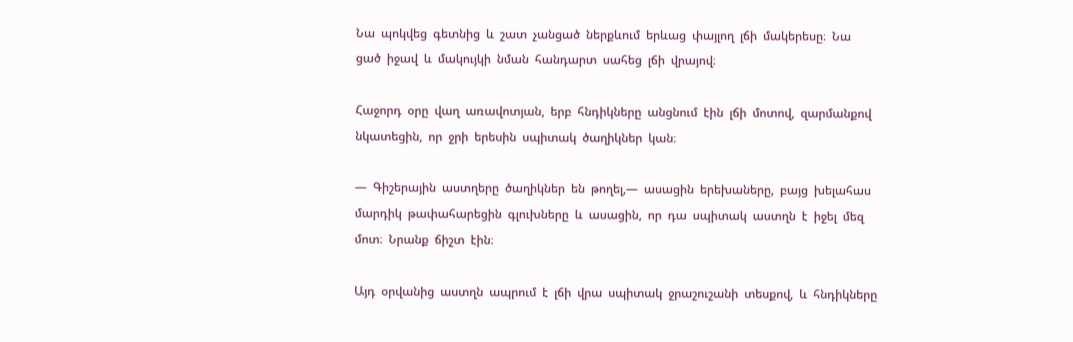Նա  պոկվեց  գետնից  և  շատ  չանցած  ներքևում  երևաց  փայլող  լճի  մակերեսը։  Նա  ցած  իջավ  և  մակույկի  նման  հանդարտ  սահեց  լճի  վրայով։

Հաջորդ  օրը  վաղ  առավոտյան,  երբ  հնդիկները  անցնում  էին  լճի  մոտով,  զարմանքով  նկատեցին,  որ  ջրի  երեսին  սպիտակ  ծաղիկներ  կան։

―  Գիշերային  աստղերը  ծաղիկներ  են  թողել,―  ասացին  երեխաները,  բայց  խելահաս  մարդիկ  թափահարեցին  գլուխները  և  ասացին,  որ  դա  սպիտակ  աստղն  է  իջել  մեզ  մոտ։  Նրանք  ճիշտ  էին։

Այդ  օրվանից  աստղն  ապրում  է  լճի  վրա  սպիտակ  ջրաշուշանի  տեսքով,  և  հնդիկները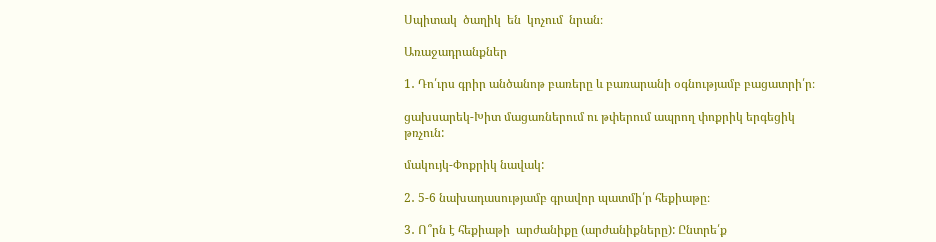Սպիտակ  ծաղիկ  են  կոչում  նրան։

Առաջադրանքներ

1․ Դո՛ւրս գրիր անծանոթ բառերը և բառարանի օգնությամբ բացատրի՛ր։

ցախսարեկ-Խիտ մացառներում ու թփերում ապրող փոքրիկ երգեցիկ թռչուն:

մակույկ-Փոքրիկ նավակ:

2․ 5-6 նախադասությամբ գրավոր պատմի՛ր հեքիաթը։

3․ Ո՞րն է հեքիաթի  արժանիքը (արժանիքները): Ընտրե՛ք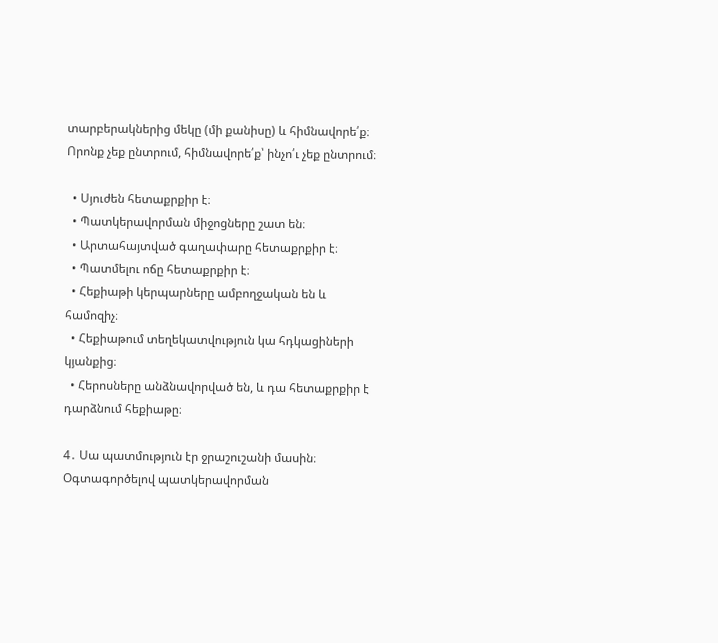տարբերակներից մեկը (մի քանիսը) և հիմնավորե՛ք։ Որոնք չեք ընտրում, հիմնավորե՛ք՝ ինչո՛ւ չեք ընտրում։

  • Սյուժեն հետաքրքիր է։
  • Պատկերավորման միջոցները շատ են։
  • Արտահայտված գաղափարը հետաքրքիր է։
  • Պատմելու ոճը հետաքրքիր է։
  • Հեքիաթի կերպարները ամբողջական են և համոզիչ։
  • Հեքիաթում տեղեկատվություն կա հդկացիների կյանքից։
  • Հերոսները անձնավորված են, և դա հետաքրքիր է դարձնում հեքիաթը։

4․ Սա պատմություն էր ջրաշուշանի մասին։ Օգտագործելով պատկերավորման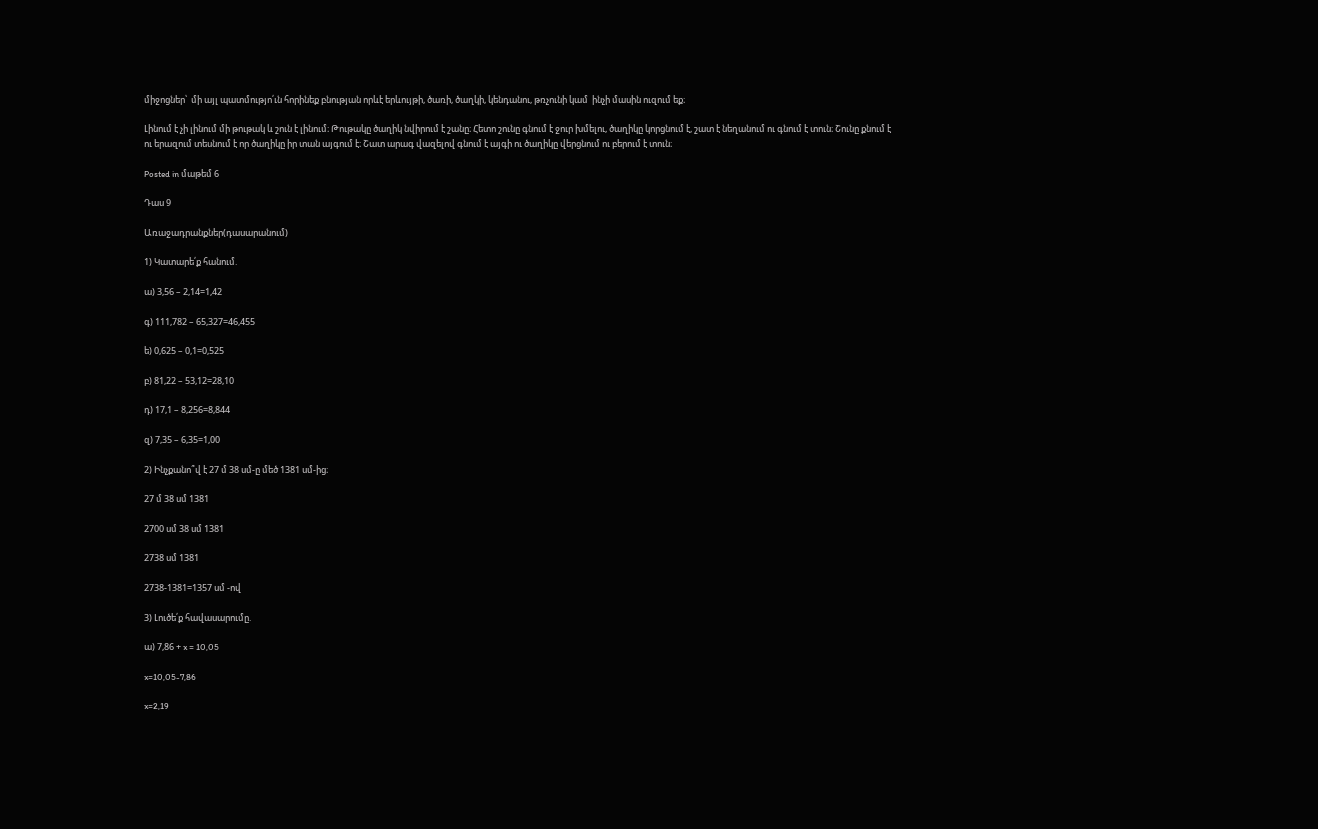միջոցներ՝  մի այլ պատմությո՛ւն հորինեք բնության որևէ երևույթի, ծառի, ծաղկի, կենդանու, թռչունի կամ  ինչի մասին ուզում եք։

Լինում է չի լինում մի թութակ և շուն է լինում։ Թութակը ծաղիկ նվիրում է շանը։ Հետո շունը գնում է ջուր խմելու, ծաղիկը կորցնում է, շատ է նեղանում ու գնում է տուն։ Շունը քնում է ու երազում տեսնում է որ ծաղիկը իր տան այգում է։ Շատ արագ վազելով գնում է այգի ու ծաղիկը վերցնում ու բերում է տուն։

Posted in մաթեմ 6

Դաս 9

Առաջադրանքներ(դասարանում)

1) Կատարե՛ք հանում.

ա) 3,56 – 2,14=1,42

գ) 111,782 – 65,327=46,455

ե) 0,625 – 0,1=0,525

բ) 81,22 – 53,12=28,10

դ) 17,1 – 8,256=8,844

զ) 7,35 – 6,35=1,00

2) Ինչքանո՞վ է 27 մ 38 սմ-ը մեծ 1381 սմ‐ից։

27 մ 38 սմ 1381

2700 սմ 38 սմ 1381

2738 սմ 1381

2738-1381=1357 սմ -ով

3) Լուծե՛ք հավասարումը.

ա) 7,86 + x = 10,05

x=10,05-7,86

x=2,19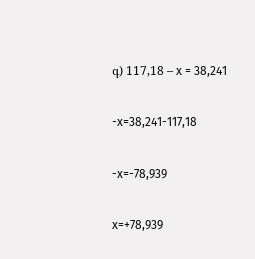գ) 117,18 – x = 38,241

-x=38,241-117,18

-x=-78,939

x=+78,939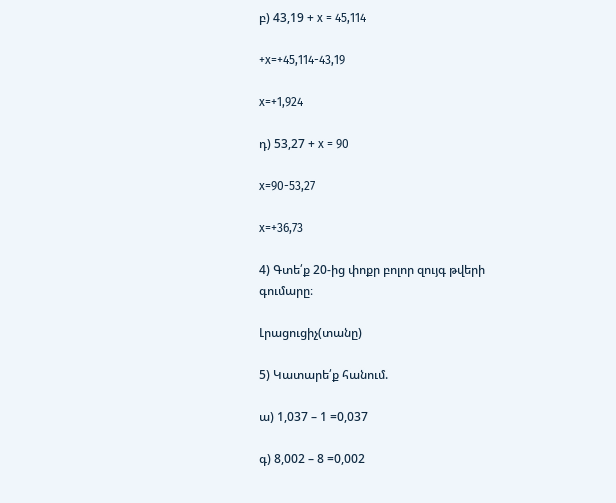բ) 43,19 + x = 45,114

+x=+45,114-43,19

x=+1,924

դ) 53,27 + x = 90

x=90-53,27

x=+36,73

4) Գտե՛ք 20‐ից փոքր բոլոր զույգ թվերի գումարը։

Լրացուցիչ(տանը)

5) Կատարե՛ք հանում.

ա) 1,037 – 1 =0,037

գ) 8,002 – 8 =0,002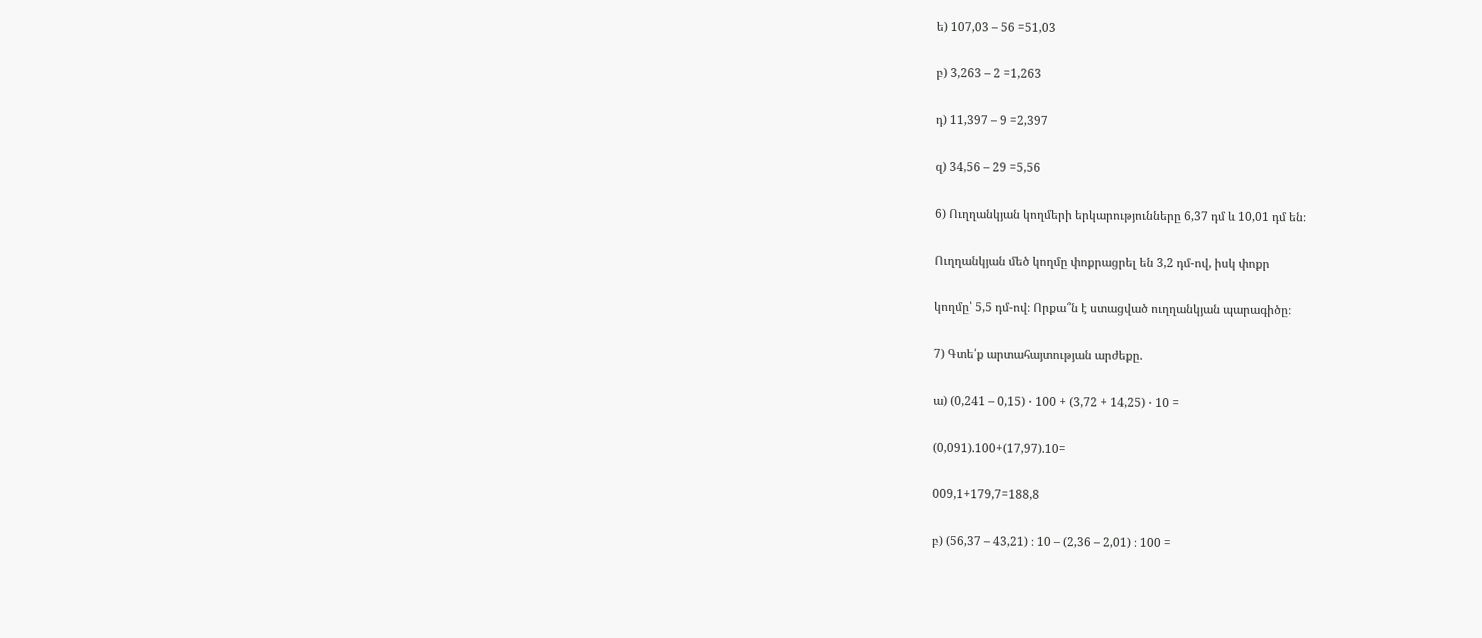ե) 107,03 – 56 =51,03

բ) 3,263 – 2 =1,263

դ) 11,397 – 9 =2,397

զ) 34,56 – 29 =5,56

6) Ուղղանկյան կողմերի երկարությունները 6,37 դմ և 10,01 դմ են։

Ուղղանկյան մեծ կողմը փոքրացրել են 3,2 դմ-ով, իսկ փոքր

կողմը՝ 5,5 դմ-ով։ Որքա՞ն է ստացված ուղղանկյան պարագիծը։

7) Գտե՛ք արտահայտության արժեքը.

ա) (0,241 – 0,15) ⋅ 100 + (3,72 + 14,25) ⋅ 10 =

(0,091).100+(17,97).10=

009,1+179,7=188,8

բ) (56,37 – 43,21) ։ 10 – (2,36 – 2,01) ։ 100 =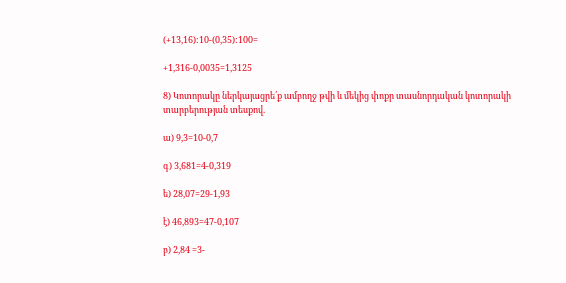(+13,16):10-(0,35):100=

+1,316-0,0035=1,3125

8) Կոտորակը ներկայացրե՛ք ամբողջ թվի և մեկից փոքր տասնորդական կոտորակի տարբերության տեսքով.

ա) 9,3=10-0,7

գ) 3,681=4-0,319

ե) 28,07=29-1,93

է) 46,893=47-0,107

բ) 2,84 =3-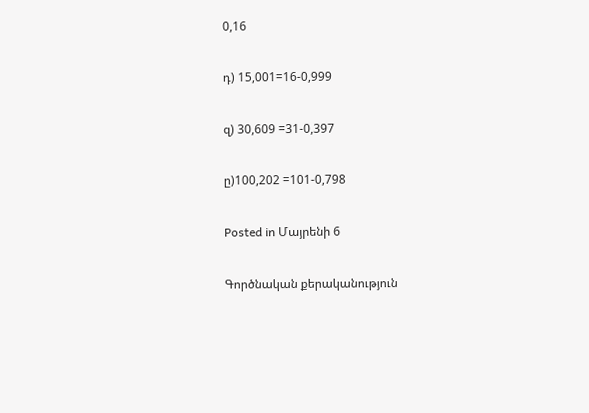0,16

դ) 15,001=16-0,999

զ) 30,609 =31-0,397

ը)100,202 =101-0,798

Posted in Մայրենի 6

Գործնական քերականություն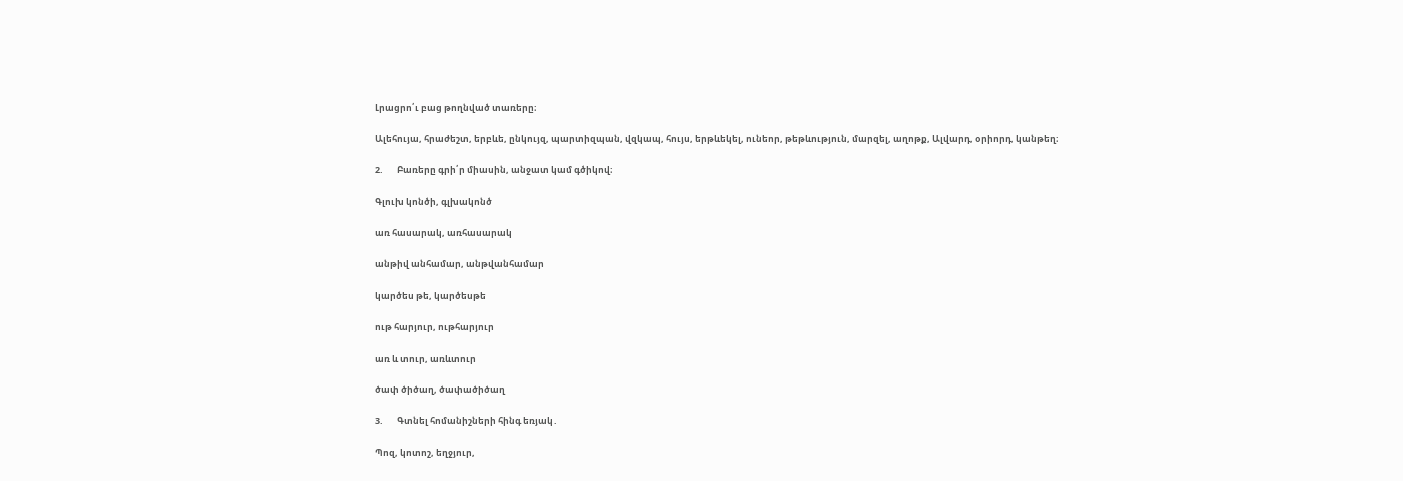Լրացրո՛ւ բաց թողնված տառերը։

Ալեհույա, հրաժեշտ, երբևե, ընկույզ, պարտիզպան, վզկապ, հույս, երթևեկել, ունեոր, թեթևություն, մարզել, աղոթք, Ալվարդ, օրիորդ, կանթեղ։

2.       Բառերը գրի՛ր միասին, անջատ կամ գծիկով։

Գլուխ կոնծի, գլխակոնծ

առ հասարակ, առհասարակ

անթիվ անհամար, անթվանհամար

կարծես թե, կարծեսթե

ութ հարյուր, ութհարյուր

առ և տուր, առևտուր

ծափ ծիծաղ, ծափածիծաղ

3.       Գտնել հոմանիշների հինգ եռյակ․

Պոզ, կոտոշ, եղջյուր,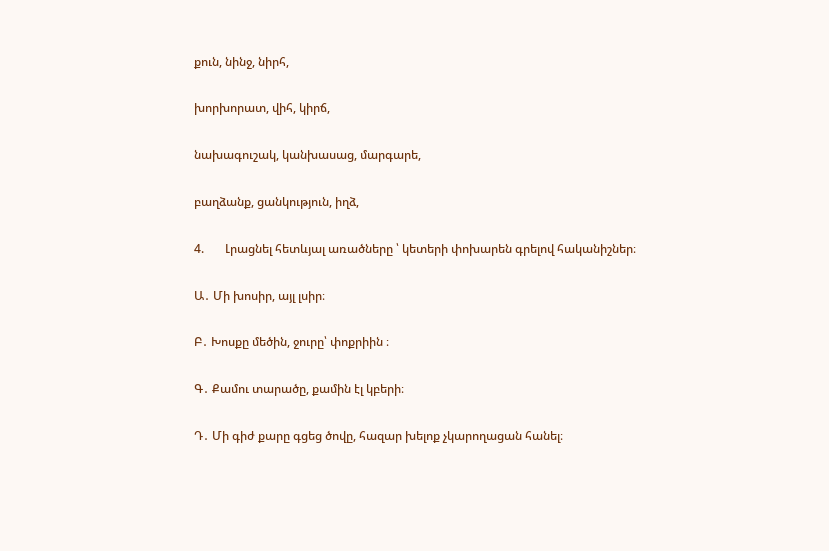քուն, նինջ, նիրհ,

խորխորատ, վիհ, կիրճ,

նախագուշակ, կանխասաց, մարգարե,

բաղձանք, ցանկություն, իղձ,

4.       Լրացնել հետևյալ առածները ՝ կետերի փոխարեն գրելով հականիշներ։

Ա․ Մի խոսիր, այլ լսիր։

Բ․ Խոսքը մեծին, ջուրը՝ փոքրիին ։

Գ․ Քամու տարածը, քամին էլ կբերի։

Դ․ Մի գիժ քարը գցեց ծովը, հազար խելոք չկարողացան հանել։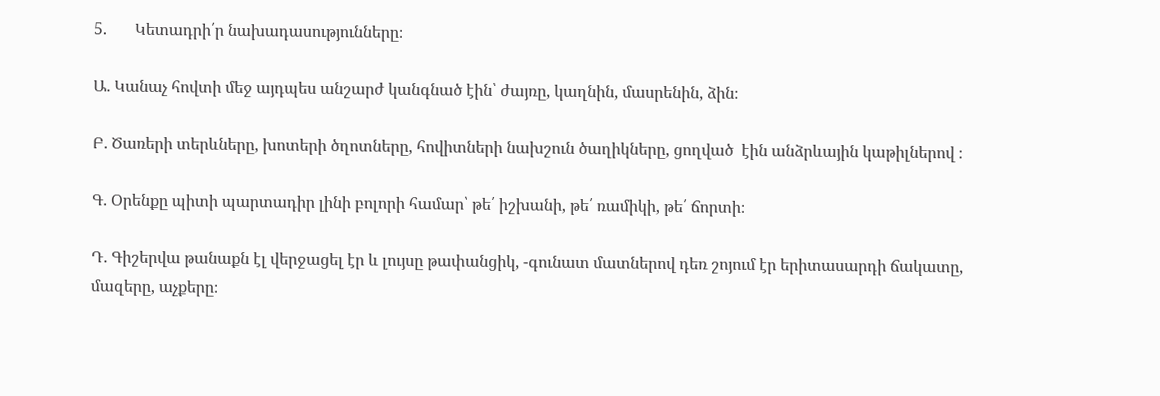5.       Կետադրի՛ր նախադասությունները։

Ա․ Կանաչ հովտի մեջ այդպես անշարժ կանգնած էին՝ ժայռը, կաղնին, մասրենին, ձին։

Բ․ Ծառերի տերևները, խոտերի ծղոտները, հովիտների նախշուն ծաղիկները, ցողված  էին անձրևային կաթիլներով ։

Գ․ Օրենքը պիտի պարտադիր լինի բոլորի համար՝ թե՛ իշխանի, թե՛ ռամիկի, թե՛ ճորտի։

Դ․ Գիշերվա թանաքն էլ վերջացել էր և լույսը թափանցիկ, -գունատ մատներով դեռ շոյում էր երիտասարդի ճակատը, մազերը, աչքերը։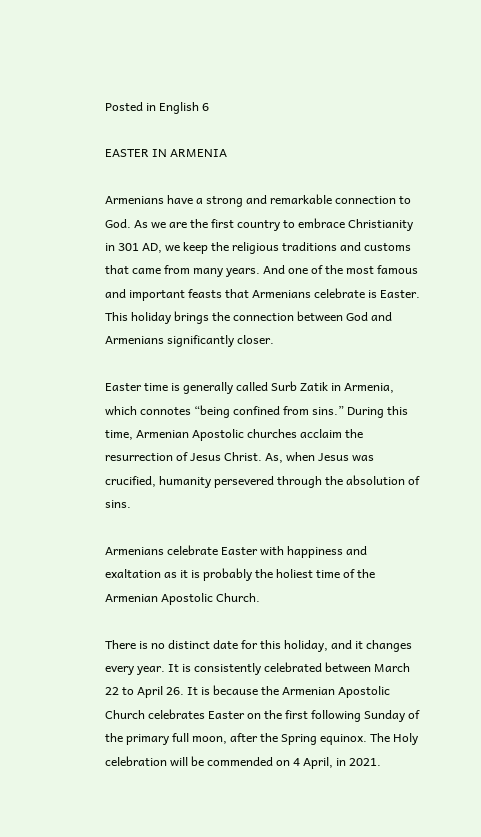Posted in English 6

EASTER IN ARMENIA

Armenians have a strong and remarkable connection to God. As we are the first country to embrace Christianity in 301 AD, we keep the religious traditions and customs that came from many years. And one of the most famous and important feasts that Armenians celebrate is Easter. This holiday brings the connection between God and Armenians significantly closer.

Easter time is generally called Surb Zatik in Armenia, which connotes “being confined from sins.” During this time, Armenian Apostolic churches acclaim the resurrection of Jesus Christ. As, when Jesus was crucified, humanity persevered through the absolution of sins.

Armenians celebrate Easter with happiness and exaltation as it is probably the holiest time of the Armenian Apostolic Church.

There is no distinct date for this holiday, and it changes every year. It is consistently celebrated between March 22 to April 26. It is because the Armenian Apostolic Church celebrates Easter on the first following Sunday of the primary full moon, after the Spring equinox. The Holy celebration will be commended on 4 April, in 2021.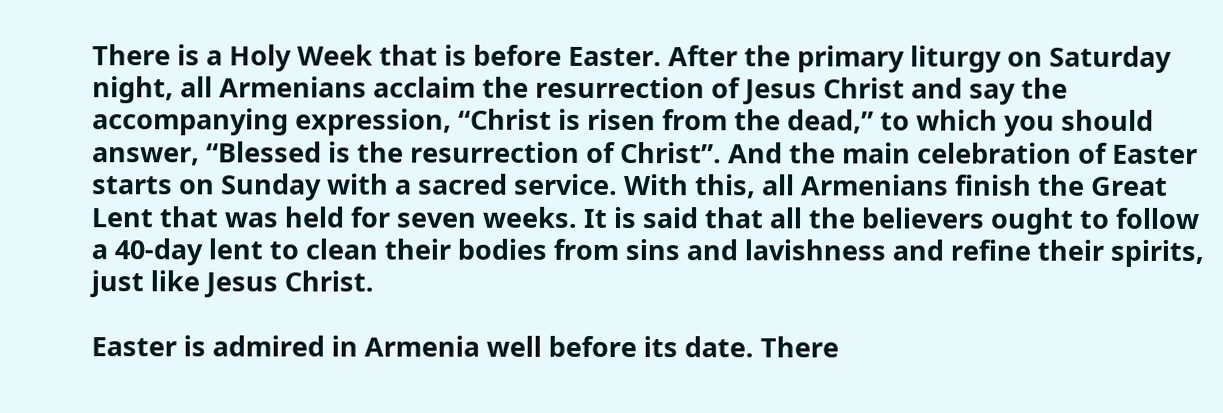There is a Holy Week that is before Easter. After the primary liturgy on Saturday night, all Armenians acclaim the resurrection of Jesus Christ and say the accompanying expression, “Christ is risen from the dead,” to which you should answer, “Blessed is the resurrection of Christ”. And the main celebration of Easter starts on Sunday with a sacred service. With this, all Armenians finish the Great Lent that was held for seven weeks. It is said that all the believers ought to follow a 40-day lent to clean their bodies from sins and lavishness and refine their spirits, just like Jesus Christ.

Easter is admired in Armenia well before its date. There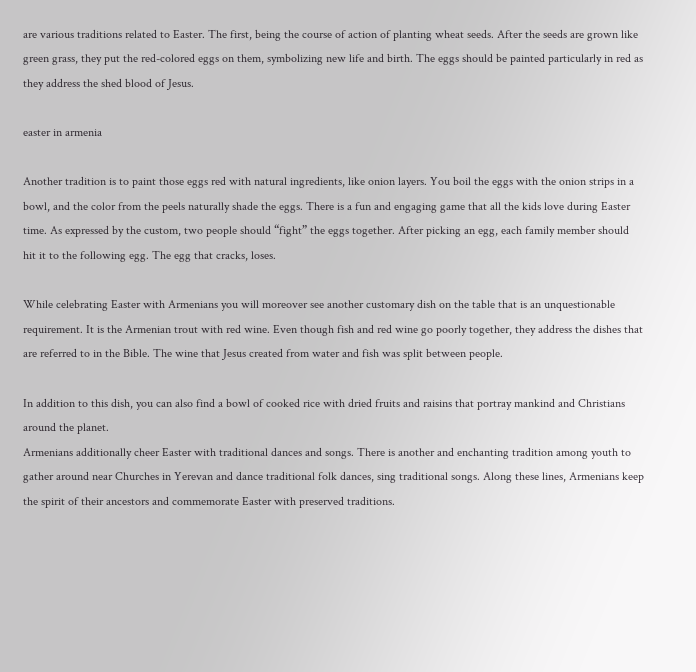are various traditions related to Easter. The first, being the course of action of planting wheat seeds. After the seeds are grown like green grass, they put the red-colored eggs on them, symbolizing new life and birth. The eggs should be painted particularly in red as they address the shed blood of Jesus.

easter in armenia

Another tradition is to paint those eggs red with natural ingredients, like onion layers. You boil the eggs with the onion strips in a bowl, and the color from the peels naturally shade the eggs. There is a fun and engaging game that all the kids love during Easter time. As expressed by the custom, two people should “fight” the eggs together. After picking an egg, each family member should hit it to the following egg. The egg that cracks, loses.

While celebrating Easter with Armenians you will moreover see another customary dish on the table that is an unquestionable requirement. It is the Armenian trout with red wine. Even though fish and red wine go poorly together, they address the dishes that are referred to in the Bible. The wine that Jesus created from water and fish was split between people.

In addition to this dish, you can also find a bowl of cooked rice with dried fruits and raisins that portray mankind and Christians around the planet.
Armenians additionally cheer Easter with traditional dances and songs. There is another and enchanting tradition among youth to gather around near Churches in Yerevan and dance traditional folk dances, sing traditional songs. Along these lines, Armenians keep the spirit of their ancestors and commemorate Easter with preserved traditions.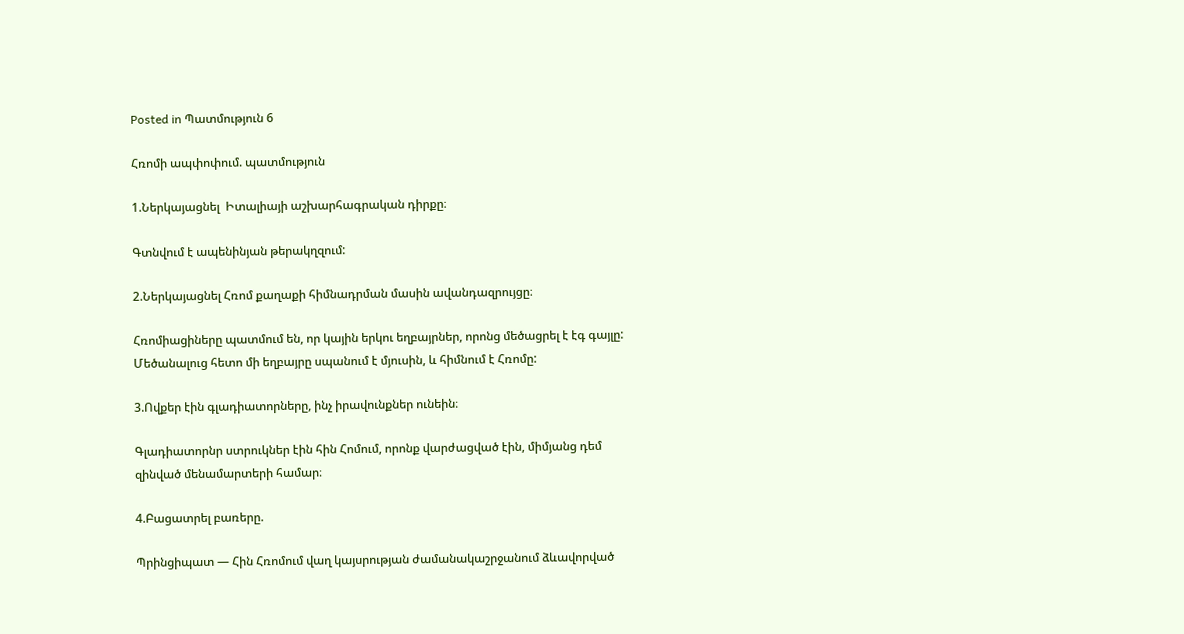Posted in Պատմություն 6

Հռոմի ապփոփում. պատմություն

1.Ներկայացնել  Իտալիայի աշխարհագրական դիրքը։

Գտնվում է ապենինյան թերակղզում:

2.Ներկայացնել Հռոմ քաղաքի հիմնադրման մասին ավանդազրույցը։

Հռոմիացիները պատմում են, որ կային երկու եղբայրներ, որոնց մեծացրել է էգ գայլը: Մեծանալուց հետո մի եղբայրը սպանում է մյուսին, և հիմնում է Հռոմը:

3.Ովքեր էին գլադիատորները, ինչ իրավունքներ ունեին։

Գլադիատորնր ստրուկներ էին հին Հոմում, որոնք վարժացված էին, միմյանց դեմ զինված մենամարտերի համար։

4.Բացատրել բառերը.

Պրինցիպատ — Հին Հռոմում վաղ կայսրության ժամանակաշրջանում ձևավորված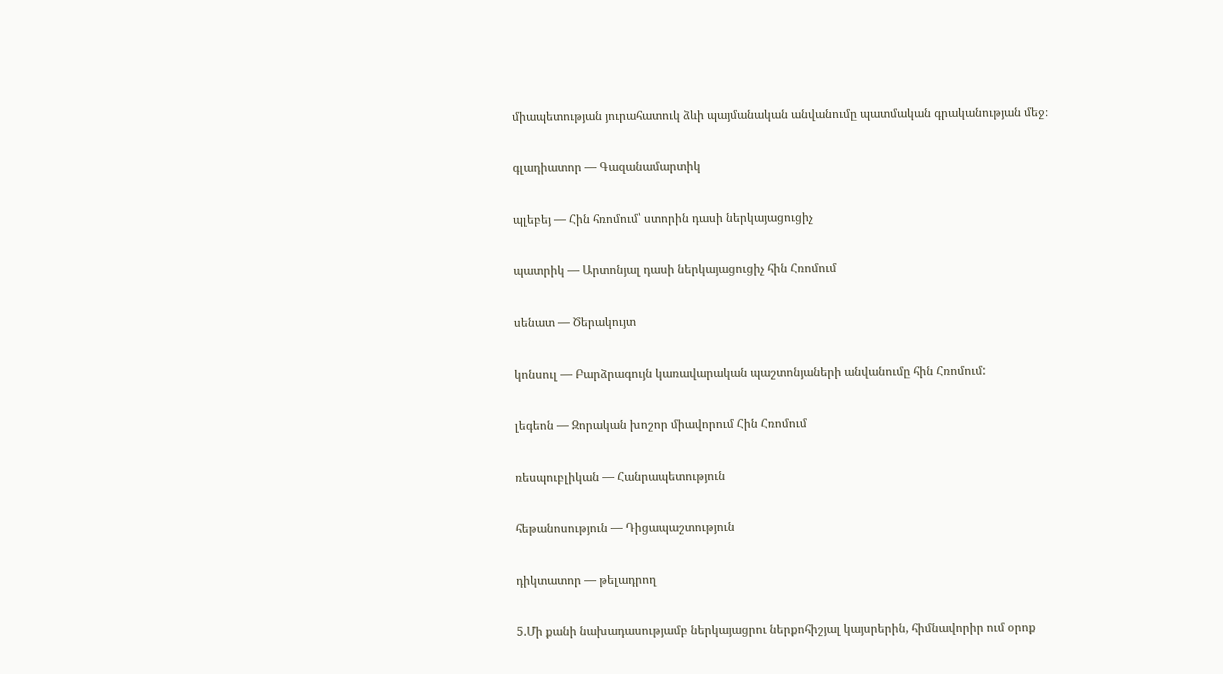միապետության յուրահատուկ ձևի պայմանական անվանումը պատմական գրականության մեջ։

գլադիատոր — Գազանամարտիկ

պլեբեյ — Հին հռոմում՝ ստորին դասի ներկայացուցիչ

պատրիկ — Արտոնյալ դասի ներկայացուցիչ հին Հռոմում

սենատ — Ծերակույտ

կոնսուլ — Բարձրագույն կառավարական պաշտոնյաների անվանումը հին Հռոմում:

լեգեոն — Զորական խոշոր միավորում Հին Հռոմում

ռեսպուբլիկան — Հանրապետություն

հեթանոսություն — Դիցապաշտություն

դիկտատոր — թելադրող

5.Մի քանի նախադասությամբ ներկայացրու ներքոհիշյալ կայսրերին, հիմնավորիր ում օրոք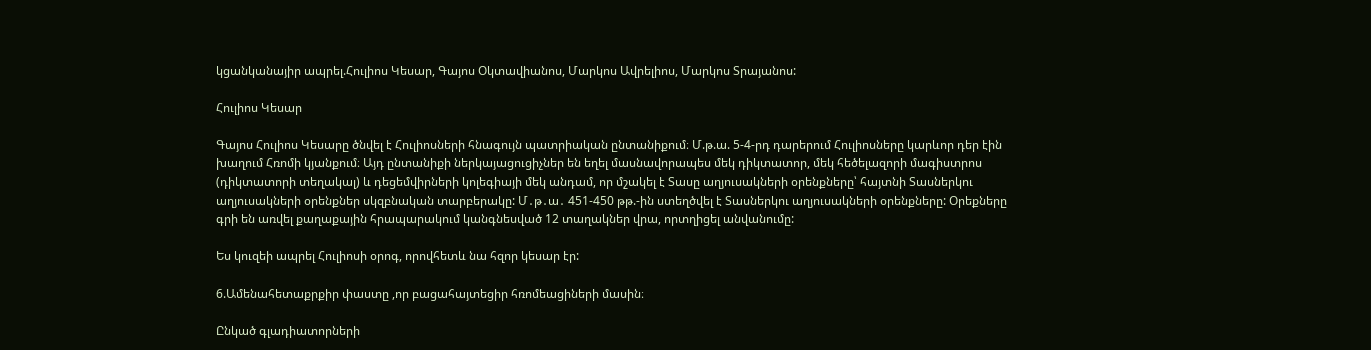կցանկանայիր ապրել.Հուլիոս Կեսար, Գայոս Օկտավիանոս, Մարկոս Ավրելիոս, Մարկոս Տրայանոս:

Հուլիոս Կեսար

Գայոս Հուլիոս Կեսարը ծնվել է Հուլիոսների հնագույն պատրիական ընտանիքում։ Մ.թ.ա. 5-4-րդ դարերում Հուլիոսները կարևոր դեր էին խաղում Հռոմի կյանքում։ Այդ ընտանիքի ներկայացուցիչներ են եղել մասնավորապես մեկ դիկտատոր, մեկ հեծելազորի մագիստրոս (դիկտատորի տեղակալ) և դեցեմվիրների կոլեգիայի մեկ անդամ, որ մշակել է Տասը աղյուսակների օրենքները՝ հայտնի Տասներկու աղյուսակների օրենքներ սկզբնական տարբերակը: Մ․թ․ա․ 451-450 թթ.-ին ստեղծվել է Տասներկու աղյուսակների օրենքները: Օրեքները գրի են առվել քաղաքային հրապարակում կանգնեսված 12 տաղակներ վրա, որտղիցել անվանումը:

Ես կուզեի ապրել Հուլիոսի օրոգ, որովհետև նա հզոր կեսար էր:

6.Ամենահետաքրքիր փաստը ,որ բացահայտեցիր հռոմեացիների մասին։

Ընկած գլադիատորների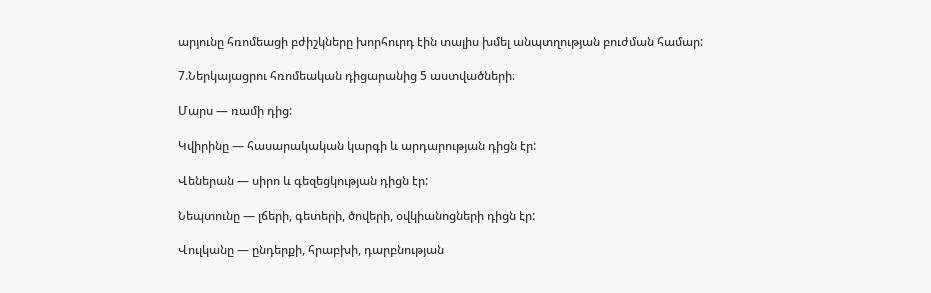արյունը հռոմեացի բժիշկները խորհուրդ էին տալիս խմել անպտղության բուժման համար:

7.Ներկայացրու հռոմեական դիցարանից 5 աստվածների։

Մարս — ռամի դից:

Կվիրինը — հասարակական կարգի և արդարության դիցն էր:

Վեներան — սիրո և գեզեցկության դիցն էր:

Նեպտունը — լճերի, գետերի, ծովերի, օվկիանոցների դիցն էր:

Վուլկանը — ընդերքի, հրաբխի, դարբնության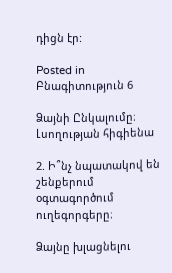դիցն էր:

Posted in Բնագիտություն 6

Ձայնի Ընկալումը։ Լսողության հիգիենա

2. Ի՞նչ նպատակով են շենքերում օգտագործում ուղեգորգերը։

Ձայնը խլացնելու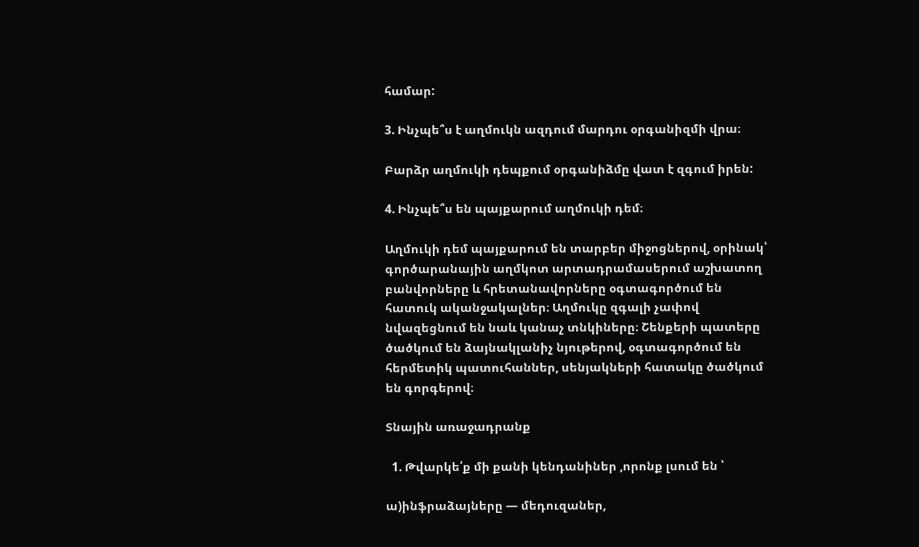համար:

3. Ինչպե՞ս է աղմուկն ազդում մարդու օրգանիզմի վրա։

Բարձր աղմուկի դեպքում օրգանիձմը վատ է զգում իրեն:

4. Ինչպե՞ս են պայքարում աղմուկի դեմ։

Աղմուկի դեմ պայքարում են տարբեր միջոցներով, օրինակ՝ գործարանային աղմկոտ արտադրամասերում աշխատող բանվորները և հրետանավորները օգտագործում են հատուկ ականջակալներ։ Աղմուկը զգալի չափով նվազեցնում են նաև կանաչ տնկիները։ Շենքերի պատերը ծածկում են ձայնակլանիչ նյութերով, օգտագործում են հերմետիկ պատուհաններ, սենյակների հատակը ծածկում են գորգերով։

Տնային առաջադրանք

  1. Թվարկե՛ք մի քանի կենդանիներ ,որոնք լսում են ՝

ա)ինֆրաձայները — մեդուզաներ,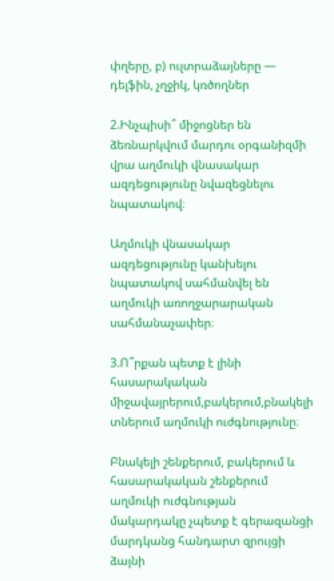փղերը, բ) ուլտրաձայները — դելֆին, չղջիկ, կռծողներ

2.Ինչպիսի՞ միջոցներ են ձեռնարկվում մարդու օրգանիզմի վրա աղմուկի վնասակար ազդեցությունը նվազեցնելու նպատակով։

Աղմուկի վնասակար ազդեցությունը կանխելու նպատակով սահմանվել են աղմուկի առողջարարական սահմանաչափեր։

3.Ո՞րքան պետք է լինի հասարակական միջավայրերում,բակերում,բնակելի տներում աղմուկի ուժգնությունը։

Բնակելի շենքերում, բակերում և հասարակական շենքերում աղմուկի ուժգնության մակարդակը չպետք է գերազանցի մարդկանց հանդարտ զրույցի ձայնի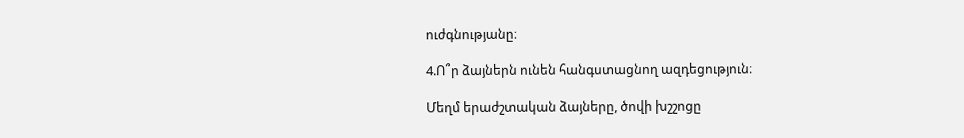ուժգնությանը։

4.Ո՞ր ձայներն ունեն հանգստացնող ազդեցություն։

Մեղմ երաժշտական ձայները, ծովի խշշոցը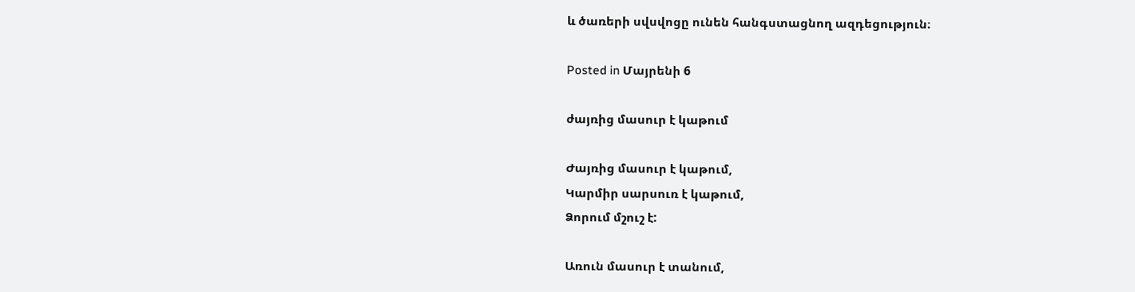և ծառերի սվսվոցը ունեն հանգստացնող ազդեցություն։

Posted in Մայրենի 6

ժայռից մասուր է կաթում

Ժայռից մասուր է կաթում,
Կարմիր սարսուռ է կաթում,
Ձորում մշուշ է:

Առուն մասուր է տանում,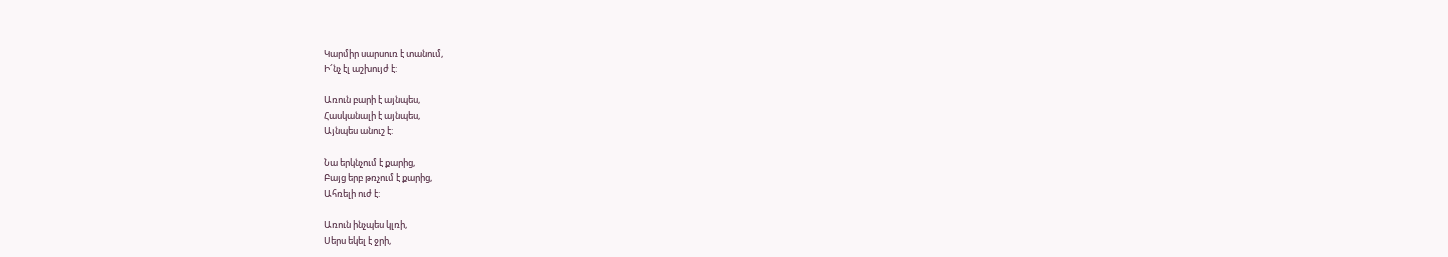Կարմիր սարսուռ է տանում,
Ի՜նչ էլ աշխույժ է:

Առուն բարի է այնպես,
Հասկանալի է այնպես,
Այնպես անուշ է:

Նա երկնչում է քարից,
Բայց երբ թռչում է քարից,
Ահռելի ուժ է:

Առուն ինչպես կլռի,
Սերս եկել է ջրի,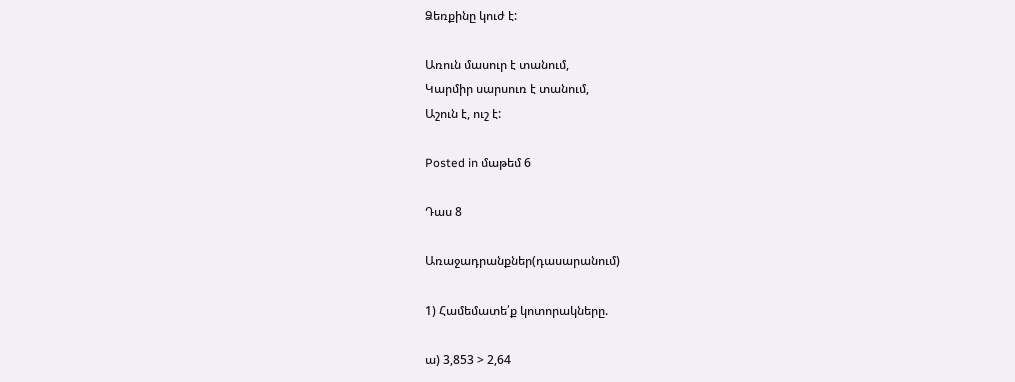Ձեռքինը կուժ է:

Առուն մասուր է տանում,
Կարմիր սարսուռ է տանում,
Աշուն է, ուշ է:

Posted in մաթեմ 6

Դաս 8

Առաջադրանքներ(դասարանում)

1) Համեմատե՛ք կոտորակները.

ա) 3,853 > 2,64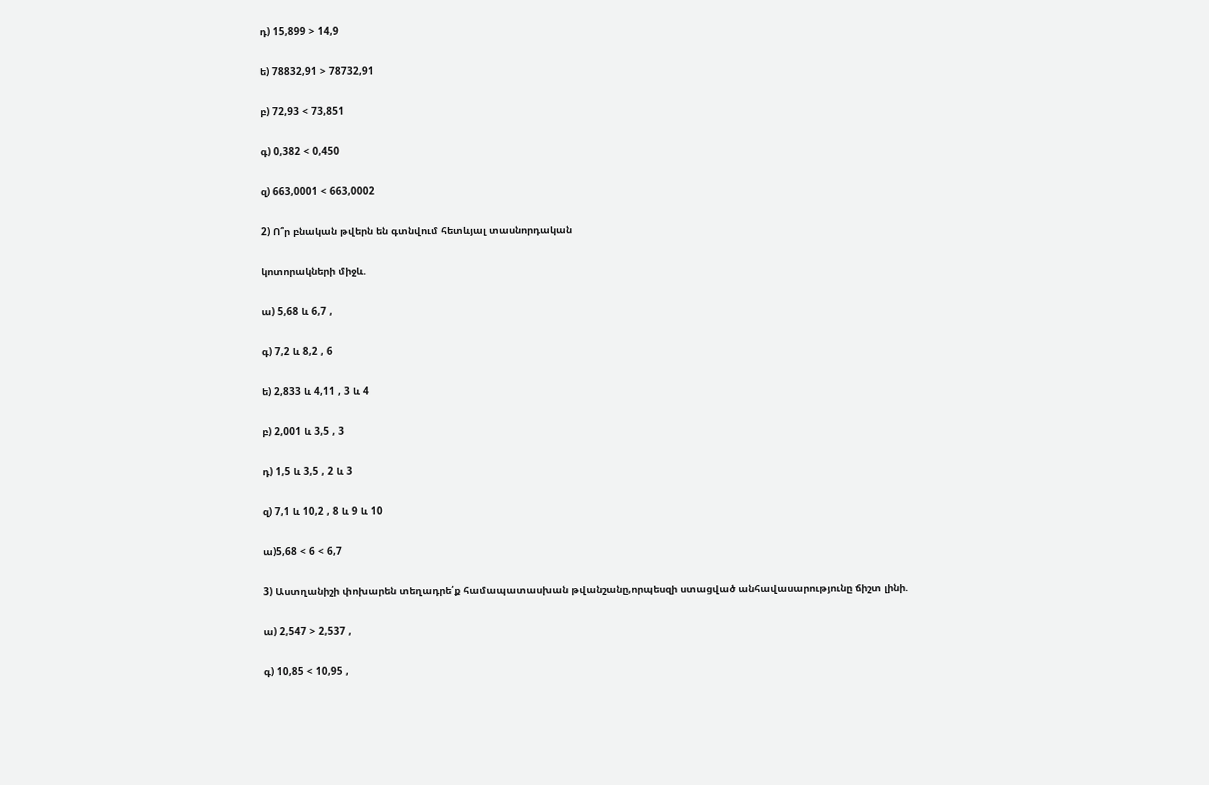դ) 15,899 > 14,9

ե) 78832,91 > 78732,91

բ) 72,93 < 73,851

գ) 0,382 < 0,450

զ) 663,0001 < 663,0002

2) Ո՞ր բնական թվերն են գտնվում հետևյալ տասնորդական

կոտորակների միջև.

ա) 5,68 և 6,7 ,

գ) 7,2 և 8,2 , 6

ե) 2,833 և 4,11 , 3 և 4

բ) 2,001 և 3,5 , 3

դ) 1,5 և 3,5 , 2 և 3

զ) 7,1 և 10,2 , 8 և 9 և 10

ա)5,68 < 6 < 6,7

3) Աստղանիշի փոխարեն տեղադրե՛ք համապատասխան թվանշանը,որպեսզի ստացված անհավասարությունը ճիշտ լինի.

ա) 2,547 > 2,537 ,

գ) 10,85 < 10,95 ,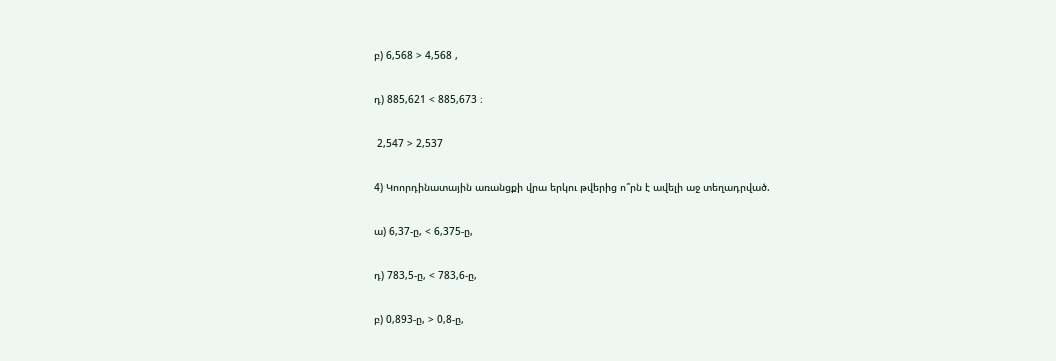բ) 6,568 > 4,568 ,

դ) 885,621 < 885,673 ։

 2,547 > 2,537

4) Կոորդինատային առանցքի վրա երկու թվերից ո՞րն է ավելի աջ տեղադրված.

ա) 6,37-ը, < 6,375-ը,

դ) 783,5-ը, < 783,6-ը,

բ) 0,893-ը, > 0,8-ը,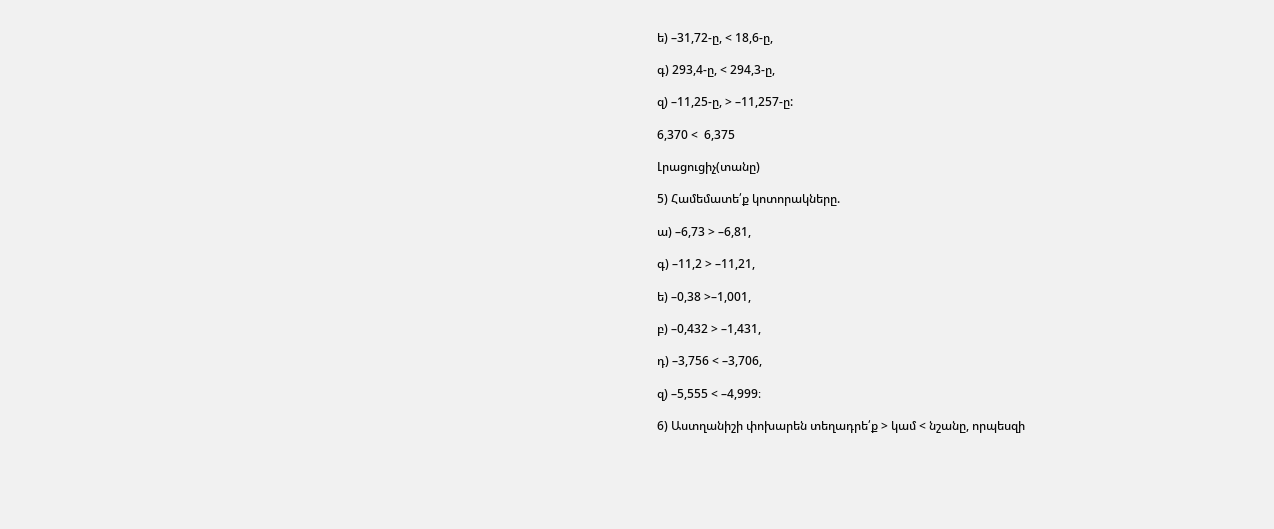ե) –31,72-ը, < 18,6-ը,

գ) 293,4-ը, < 294,3-ը,

զ) –11,25-ը, > –11,257-ը:

6,370 <  6,375

Լրացուցիչ(տանը)

5) Համեմատե՛ք կոտորակները.

ա) –6,73 > –6,81,

գ) –11,2 > –11,21,

ե) –0,38 >–1,001,

բ) –0,432 > –1,431,

դ) –3,756 < –3,706,

զ) –5,555 < –4,999։

6) Աստղանիշի փոխարեն տեղադրե՛ք > կամ < նշանը, որպեսզի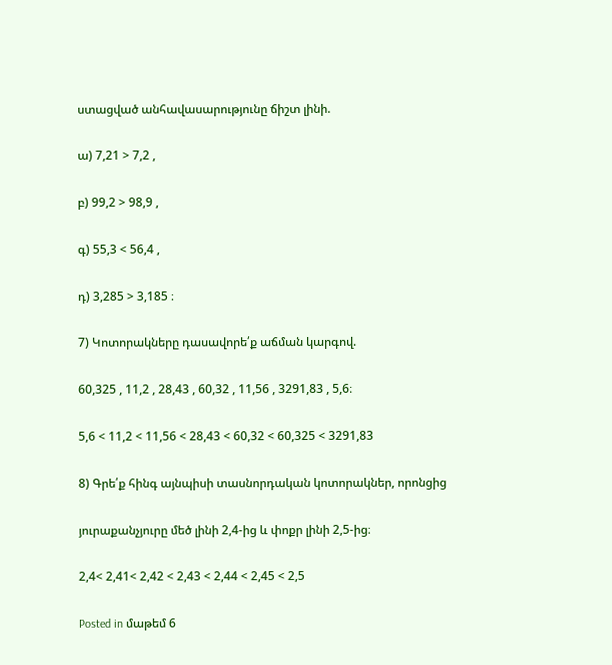ստացված անհավասարությունը ճիշտ լինի.

ա) 7,21 > 7,2 ,

բ) 99,2 > 98,9 ,

գ) 55,3 < 56,4 ,

դ) 3,285 > 3,185 ։

7) Կոտորակները դասավորե՛ք աճման կարգով.

60,325 , 11,2 , 28,43 , 60,32 , 11,56 , 3291,83 , 5,6։

5,6 < 11,2 < 11,56 < 28,43 < 60,32 < 60,325 < 3291,83

8) Գրե՛ք հինգ այնպիսի տասնորդական կոտորակներ, որոնցից

յուրաքանչյուրը մեծ լինի 2,4-ից և փոքր լինի 2,5-ից։

2,4< 2,41< 2,42 < 2,43 < 2,44 < 2,45 < 2,5

Posted in մաթեմ 6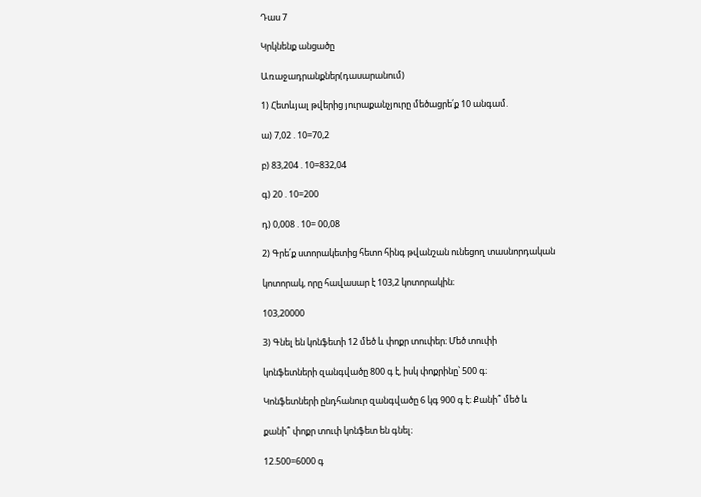Դաս 7

Կրկնենք անցածը

Առաջադրանքներ(դասարանում)

1) Հետևյալ թվերից յուրաքանչյուրը մեծացրե՛ք 10 անգամ.

ա) 7,02 . 10=70,2

բ) 83,204 . 10=832,04

գ) 20 . 10=200

դ) 0,008 . 10= 00,08

2) Գրե՛ք ստորակետից հետո հինգ թվանշան ունեցող տասնորդական

կոտորակ, որը հավասար է 103,2 կոտորակին։

103,20000

3) Գնել են կոնֆետի 12 մեծ և փոքր տուփեր։ Մեծ տուփի

կոնֆետների զանգվածը 800 գ է, իսկ փոքրինը՝ 500 գ։

Կոնֆետների ընդհանուր զանգվածը 6 կգ 900 գ է։ Քանի՞ մեծ և

քանի՞ փոքր տուփ կոնֆետ են գնել։

12.500=6000 գ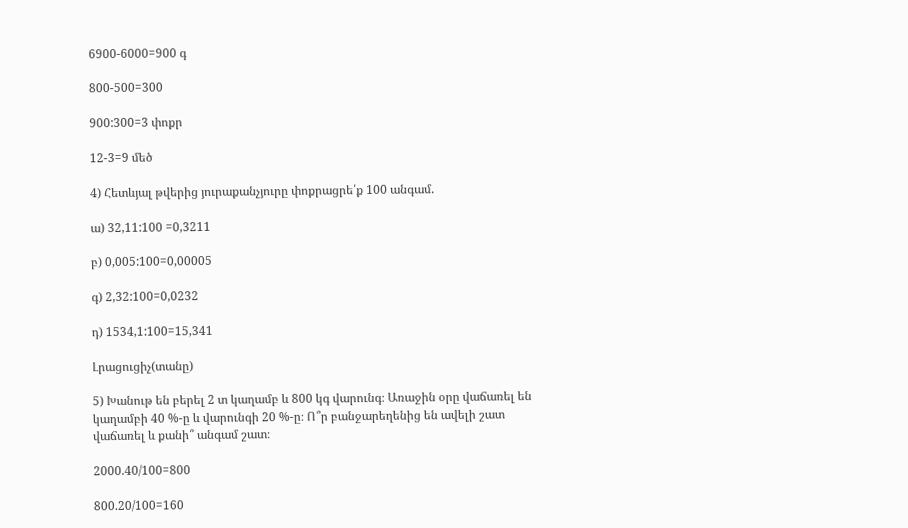6900-6000=900 գ

800-500=300

900:300=3 փոքր

12-3=9 մեծ

4) Հետևյալ թվերից յուրաքանչյուրը փոքրացրե՛ք 100 անգամ.

ա) 32,11:100 =0,3211

բ) 0,005:100=0,00005

գ) 2,32:100=0,0232

դ) 1534,1:100=15,341

Լրացուցիչ(տանը)

5) Խանութ են բերել 2 տ կաղամբ և 800 կգ վարունգ։ Առաջին օրը վաճառել են կաղամբի 40 %-ը և վարունգի 20 %-ը։ Ո՞ր բանջարեղենից են ավելի շատ վաճառել և քանի՞ անգամ շատ։

2000.40/100=800

800.20/100=160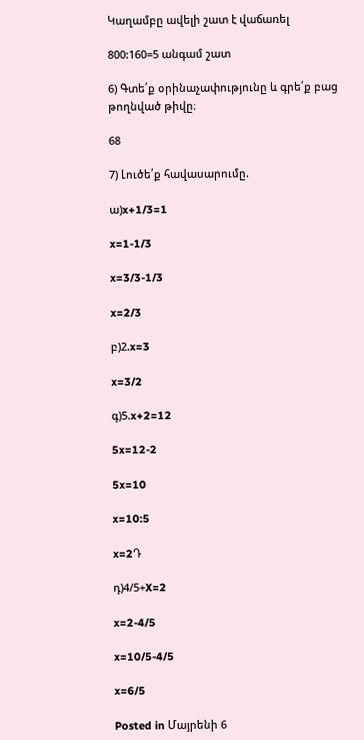Կաղամբը ավելի շատ է վաճառել

800:160=5 անգամ շատ

6) Գտե՛ք օրինաչափությունը և գրե՛ք բաց թողնված թիվը։

68

7) Լուծե՛ք հավասարումը.

ա)x+1/3=1

x=1-1/3

x=3/3-1/3

x=2/3

բ)2.x=3

x=3/2

գ)5.x+2=12

5x=12-2

5x=10

x=10:5

x=2Դ

դ)4/5+X=2

x=2-4/5

x=10/5-4/5

x=6/5

Posted in Մայրենի 6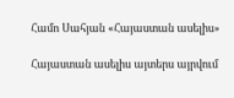Համո Սահյան «Հայաստան ասելիս»

Հայաստան ասելիս այտերս այրվում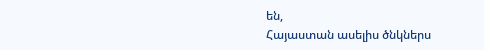են,
Հայաստան ասելիս ծնկներս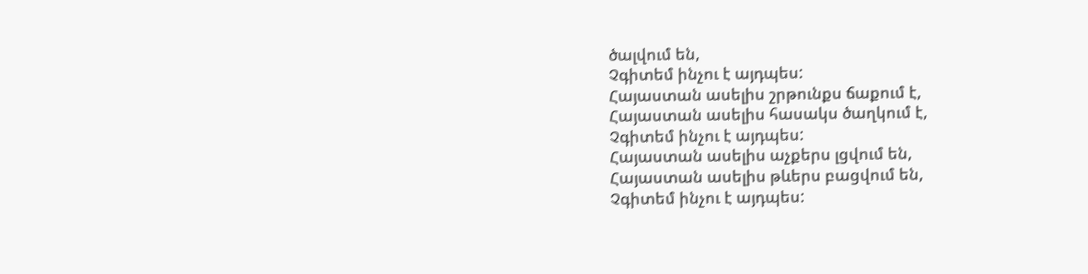ծալվում են,
Չգիտեմ ինչու է այդպես:
Հայաստան ասելիս շրթունքս ճաքում է,
Հայաստան ասելիս հասակս ծաղկում է,
Չգիտեմ ինչու է այդպես:
Հայաստան ասելիս աչքերս լցվում են,
Հայաստան ասելիս թևերս բացվում են,
Չգիտեմ ինչու է այդպես: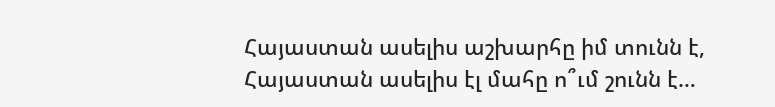Հայաստան ասելիս աշխարհը իմ տունն է,
Հայաստան ասելիս էլ մահը ո՞ւմ շունն է…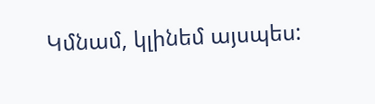Կմնամ, կլինեմ այսպես: